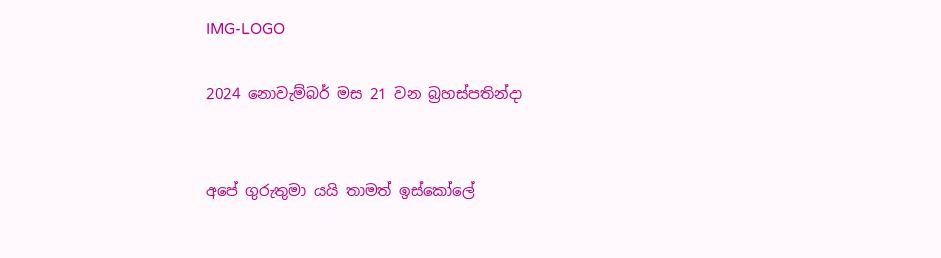IMG-LOGO

2024 නොවැම්බර් මස 21 වන බ්‍රහස්පතින්දා


අපේ ගුරුතුමා යයි තාමත් ඉස්කෝලේ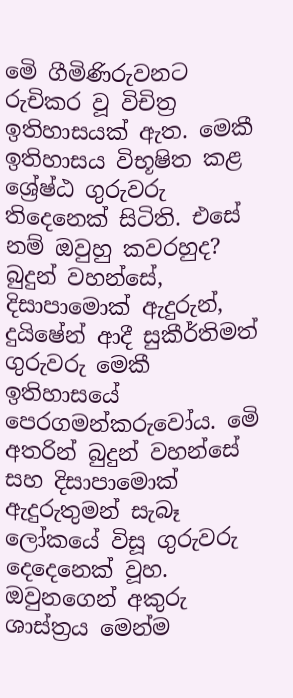මෙි ගීමිණිරුවනට රුචිකර වූ විචිත්‍ර ඉතිහාසයක් ඇත. මෙකී ඉතිහාසය විභූෂිත කළ ශ්‍රේෂ්ඨ ගුරුවරු තිදෙනෙක් සිටිති. එසේ නම් ඔවුහු කවරහුද? බුදුන් වහන්සේ, දිසාපාමොක් ඇදුරුන්, දුයිෂේන් ආදී සුකීර්තිමත් ගුරුවරු මෙකී ඉතිහාසයේ පෙරගමන්කරුවෝය. මෙි අතරින් බුදුන් වහන්සේ සහ දිසාපාමොක් ඇදුරුතුමන් සැබෑ ලෝකයේ විසූ ගුරුවරු දෙදෙනෙක් වූහ. ඔවුනගෙන් අකුරු ශාස්ත්‍රය මෙන්ම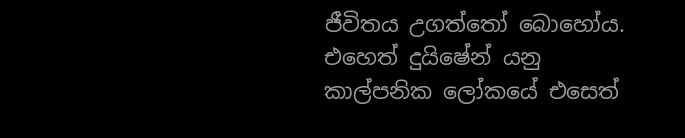ජීවිතය උගත්තෝ බොහෝය. එහෙත් දුයිෂේන් යනු කාල්පනික ලෝකයේ එසෙත්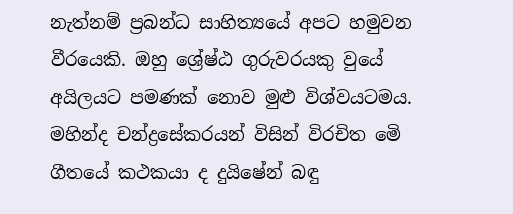නැත්නම් ප්‍රබන්ධ සාහිත්‍යයේ අපට හමුවන වීරයෙකි. ඔහු ශ්‍රේෂ්ඨ ගුරුවරයකු වුයේ අයිලයට පමණක් නොව මුළු විශ්වයටමය. මහින්ද චන්ද්‍රසේකරයන් විසින් විරචිත මෙි ගීතයේ කථකයා ද දුයිෂේන් බඳු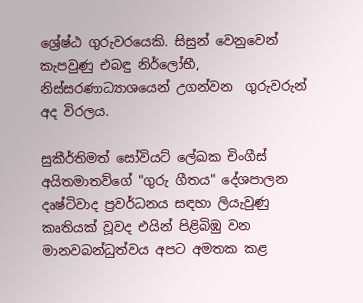ශ්‍රේෂ්ඨ ගුරුවරයෙකි. සිසුන් වෙනුවෙන් කැපවුණු එබඳු නිර්ලෝභී, නිස්සරණාධ්‍යාශයෙන් උගන්වන  ගුරුවරුන් අද විරලය.

සුකීර්තිමත් සෝවියට් ලේඛක චිංගීස් අයිතමාතව්ගේ "ගුරු ගීතය" දේශපාලන දෘෂ්ටිවාද ප්‍රවර්ධනය සඳහා ලියැවුණු  කෘතියක් වූවද එයින් පිළිබිඹු වන මානවබන්ධුත්වය අපට අමතක කළ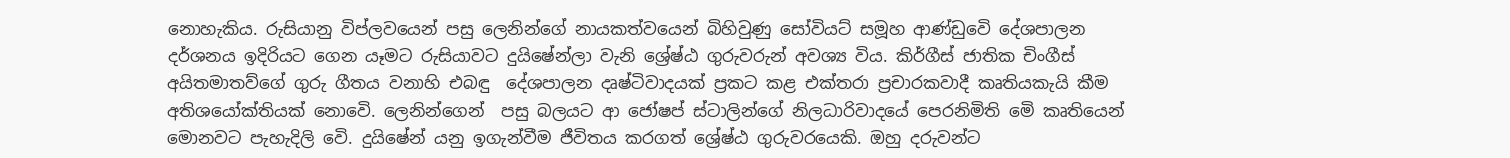නොහැකිය. රුසියානු විප්ලවයෙන් පසු ලෙනින්ගේ නායකත්වයෙන් බිහිවුණු සෝවියට් සමූහ ආණ්ඩුවෙි දේශපාලන දර්ශනය ඉදිරියට ගෙන යෑමට රුසියාවට දුයිෂේන්ලා වැනි ශ්‍රේෂ්ඨ ගුරුවරුන් අවශ්‍ය විය. කිර්ගීස් ජාතික චිංගීස් අයිතමාතව්ගේ ගුරු ගීතය වනාහි එබඳු  දේශපාලන දෘෂ්ටිවාදයක් ප්‍රකට කළ එක්තරා ප්‍රචාරකවාදී කෘතියකැයි කීම අතිශයෝක්තියක් නොවෙි. ලෙනින්ගෙන්  පසු බලයට ආ ජෝෂප් ස්ටාලින්ගේ නිලධාරිවාදයේ පෙරනිමිති මෙි කෘතියෙන් මොනවට පැහැදිලි වෙි. දුයිෂේන් යනු ඉගැන්වීම ජීවිතය කරගත් ශ්‍රේෂ්ඨ ගුරුවරයෙකි. ඔහු දරුවන්ට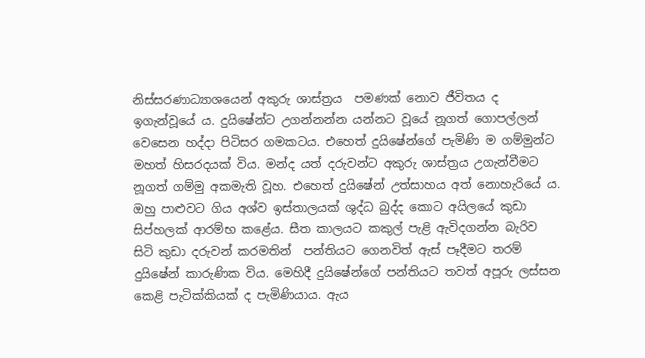නිස්සරණාධ්‍යාශයෙන් අකුරු ශාස්ත්‍රය  පමණක් නොව ජීවිතය ද ඉගැන්වූයේ ය. දුයිෂේන්ට උගන්නන්න යන්නට වූයේ නූගත් ගොපල්ලන් වෙසෙන හද්දා පිටිසර ගමකටය. එහෙත් දුයිෂේන්ගේ පැමිණි ම ගම්මුන්ට මහත් හිසරදයක් විය. මන්ද යත් දරුවන්ට අකුරු ශාස්ත්‍රය උගැන්වීමට නූගත් ගම්මු අකමැති වූහ. එහෙත් දුයිෂේන් උත්සාහය අත් නොහැරියේ ය. ඔහු පාළුවට ගිය අශ්ව ඉස්තාලයක් ශුද්ධ බුද්ද කොට අයිලයේ කුඩා සිප්හලක් ආරම්භ කළේය. සීත කාලයට කකුල් පැළි ඇවිදගන්න බැරිව සිටි කුඩා දරුවන් කරමතින්  පන්තියට ගෙනවිත් ඇස් පෑදීමට තරම් දුයිෂේන් කාරුණික විය. මෙහිදී දුයිෂේන්ගේ පන්තියට තවත් අපූරු ලස්සන කෙළි පැටික්කියක් ද පැමිණියාය. ඇය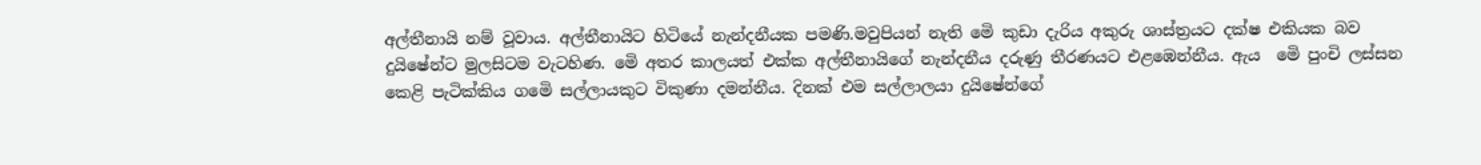අල්තීනායි නම් වූවාය. අල්තීනායිට හිටියේ නැන්දනීයක පමණි.මවුපියන් නැති මෙි කුඩා දැරිය අකුරු ශාස්ත්‍රයට දක්ෂ එකියක බව දුයිෂේන්ට මුලසිටම වැටහිණ. මෙි අතර කාලයත් එක්ක අල්තීනායිගේ නැන්දනීය දරුණු තීරණයට එළඹෙන්නීය. ඇය  මෙි පුංචි ලස්සන කෙළි පැටික්කිය ගමෙි සල්ලායකුට විකුණා දමන්නීය. දිනක් එම සල්ලාලයා දුයිෂේන්ගේ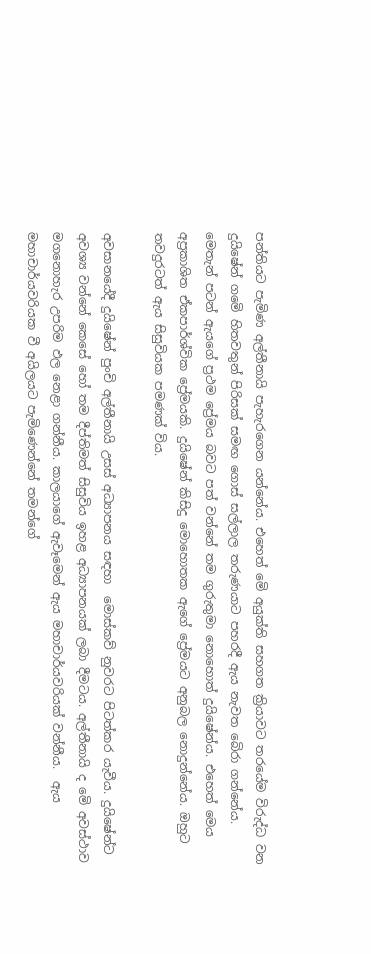පන්තියට පැමිණ අල්තීනායි පැහැරගෙන යන්නේය. එහෙත් මෙි අයුක්ති සහගත ක්‍රියාවට තරයේම විරුද්ධ වන දුයිෂේන් ගමෙි හිතවතුන් පිරිසක් සමඟ ගොස් සල්ලාල තරුණයාට පහරදී ඇය නැවත බෙිරා ගන්නේය. මෙතැන් පටන් ඇයගේ ප්‍රථම ප්‍රේමය බවට පත් වන්නේ තම ගුරුතුමා නොහොත් දුයිෂේන්ය. එහෙත් මෙය අප්‍රකාශිත ඒකපාර්ශ්වික ප්‍රේමයකි. දුයිෂේන් කිසිදු මොහොතක ඇගේ ප්‍රේමයට අනුබල නොදුන්නේය. ඔහුට  තවදුරටත් ඇය සිසුවියක පමණක් විය.

අවසානයේදී දුයිෂේන් පුංචි අල්තීනායි උසස් අධ්‍යාපනය සඳහා  මොස්කව් නුවරට පිටත්කර යැවීය. දුයිෂේන්ට අවශ්‍ය වන්නේ කෙසේ හෝ තම දීප්තිමත් සිසුවිය ඉහළ අධ්‍යාපනයක් ලබා දීමටය. අල්තීනායි ද මෙි අවස්ථාව මගනොහැර උපරිම ඵල නෙළා ගන්නීය. කාලයාගේ ඇවෑමෙන් ඇය මහාචාර්යවරියක් වන්නීය.  ඇය මහාචාර්යවරියක වී අයිලයට පැමිණෙන්නේ තමන්ගේ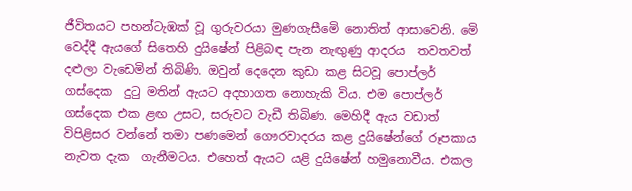ජීවිතයට පහන්ටැඹක් වූ ගුරුවරයා මුණගැසීමෙි නොතිත් ආසාවෙනි. මෙි වෙද්දී ඇයගේ සිතෙහි දුයිෂේන් පිළිබඳ පැන නැඟුණු ආදරය  තවතවත් දළුලා වැඩෙමින් තිබිණි. ඔවුන් දෙදෙන කුඩා කළ සිටවූ පොප්ලර් ගස්දෙක  දුටු මතින් ඇයට අදහාගත නොහැකි විය. එම පොප්ලර් ගස්දෙක එක ළඟ උසට, සරුවට වැඩී තිබිණ. මෙහිදී ඇය වඩාත් විපිළිසර වන්නේ තමා පණමෙන් ගෞරවාදරය කළ දුයිෂේන්ගේ රූපකාය   නැවත දැක  ගැනීමටය. එහෙත් ඇයට යළි දුයිෂේන් හමුනොවීය. එකල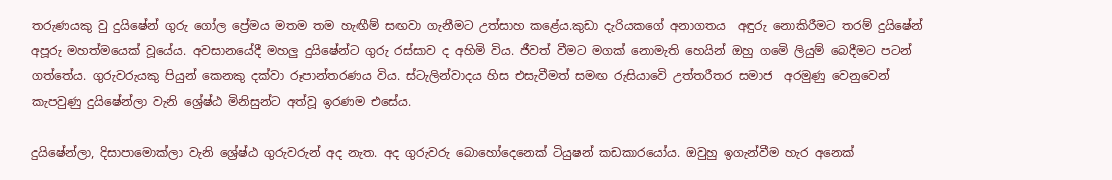තරුණයකු වු දුයිෂේන් ගුරු ගෝල ප්‍රේමය මතම තම හැඟීම් සඟවා ගැනීමට උත්සාහ කළේය.කුඩා දැරියකගේ අනාගතය  අඳුරු නොකිරීමට තරම් දුයිෂේන් අපූරු මහත්මයෙක් වූයේය. අවසානයේදී මහලු දුයිෂේන්ට ගුරු රස්සාව ද අහිමි විය. ජීවත් වීමට මගක් නොමැති හෙයින් ඔහු ගමෙි ලියුම් බෙදීමට පටන් ගත්තේය. ගුරුවරුයකු පියුන් කෙනකු දක්වා රූපාන්තරණය විය. ස්ටැලින්වාදය හිස එසැවීමත් සමඟ රුසියාවෙි උත්තරීතර සමාජ  අරමුණු වෙනුවෙන් කැපවුණු දුයිෂේන්ලා වැනි ශ්‍රේෂ්ඨ මිනිසුන්ට අත්වූ ඉරණම එසේය.

දුයිෂේන්ලා, දිසාපාමොක්ලා වැනි ශ්‍රේෂ්ඨ ගුරුවරුන් අද නැත. අද ගුරුවරු බොහෝදෙනෙක් ටියුෂන් කඩකාරයෝය. ඔවුහු ඉගැන්වීම හැර අනෙක්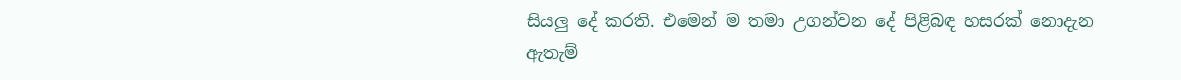සියලු දේ කරති. එමෙන් ම තමා උගන්වන දේ පිළිබඳ හසරක් නොදැන ඇතැම්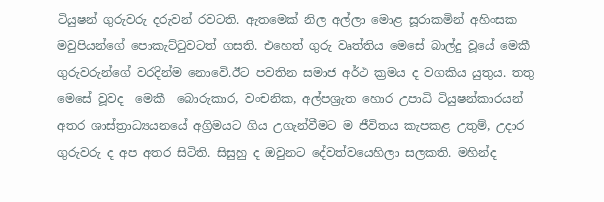ටියුෂන් ගුරුවරු දරුවන් රවටති. ඇතමෙක් නිල අල්ලා මොළ සූරාකමින් අහිංසක මවුපියන්ගේ පොකැට්ටුවටත් ගසති. එහෙත් ගුරු වෘත්තිය මෙසේ බාල්දු වූයේ මෙකී ගුරුවරුන්ගේ වරදින්ම නොවෙි.ඊට පවතින සමාජ අර්ථ ක්‍රමය ද වගකිය යුතුය. තතු මෙසේ වූවද  මෙකී  බොරුකාර, වංචනික, අල්පශ්‍රැත හොර උපාධි ටියුෂන්කාරයන් අතර ශාස්ත්‍රාධ්‍යයනයේ අග්‍රිමයට ගිය උගැන්වීමට ම ජීවිතය කැපකළ උතුම්, උදාර ගුරුවරු ද අප අතර සිටිති. සිසුහු ද ඔවුනට දේවත්වයෙහිලා සලකති. මහින්ද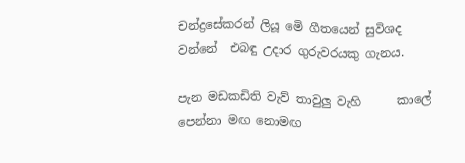චන්ද්‍රසේකරන් ලියූ මෙි ගීතයෙන් සුවිශද වන්නේ  එබඳු උදාර ගුරුවරයකු ගැනය.

පැන මඩකඩිති වැව් තාවුලු වැහි      කාලේ
පෙන්නා මඟ නොමඟ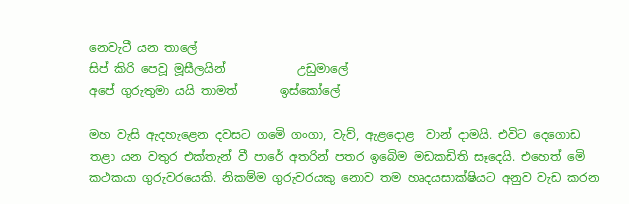නෙවැටී යන තාලේ
සිප් කිරි පෙවූ මූසීලයින්            උඩුමාලේ
අපේ ගුරුතුමා යයි තාමත්       ඉස්කෝලේ

මහ වැසි ඇදහැළෙන දවසට ගමෙි ගංගා, වැව්, ඇළදොළ  වාන් දාමයි. එවිට දෙගොඩ තළා යන වතුර එක්තැන් වී පාරේ අතරින් පතර ඉබෙිම මඩකඩිති සෑදෙයි. එහෙත් මෙි කථකයා ගුරුවරයෙකි. නිකම්ම ගුරුවරයකු නොව තම හෘදයසාක්ෂියට අනුව වැඩ කරන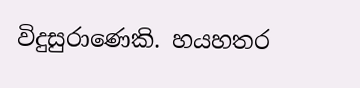විදුසුරාණෙකි. හයහතර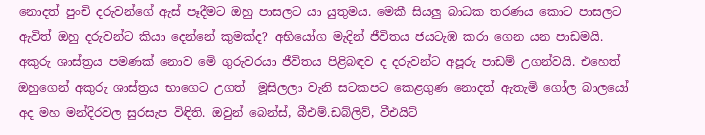නොදත් පුංචි දරුවන්ගේ ඇස් පෑදීමට ඔහු පාසලට යා යුතුමය. මෙකී සියලු බාධක තරණය කොට පාසලට ඇවිත් ඔහු දරුවන්ට කියා දෙන්නේ කුමක්ද? අභියෝග මැදින් ජීවිතය ජයටැඹ කරා ගෙන යන පාඩමයි. අකුරු ශාස්ත්‍රය පමණක් නොව මෙි ගුරුවරයා ජීවිතය පිළිබඳව ද දරුවන්ට අපූරු පාඩම් උගන්වයි. එහෙත් ඔහුගෙන් අකුරු ශාස්ත්‍රය භාගෙට උගත්  මූසිලලා වැනි සටකපට කෙළගුණ නොදත් ඇතැමි ගෝල බාලයෝ අද මහ මන්දිරවල සුරසැප විඳිති. ඔවුන් බෙන්ස්, බීඑම්.ඩබ්ලිව්, වීඑයිට්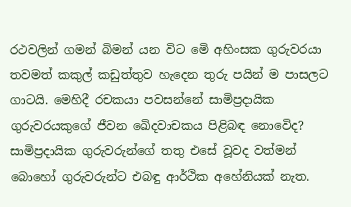රථවලින් ගමන් බිමන් යන විට මෙි අහිංසක ගුරුවරයා තවමත් කකුල් කඩුත්තුව හැදෙන තුරු පයින් ම පාසලට ගාටයි. මෙහිදී රචකයා පවසන්නේ සාමිප්‍රදායික ගුරුවරයකුගේ ජීවන ඛෙිදවාචකය පිළිබඳ නොවෙිද? සාමිප්‍රදායික ගුරුවරුන්ගේ තතු එසේ වූවද වත්මන් බොහෝ ගුරුවරුන්ට එබඳු ආර්ථික අහේනියක් නැත.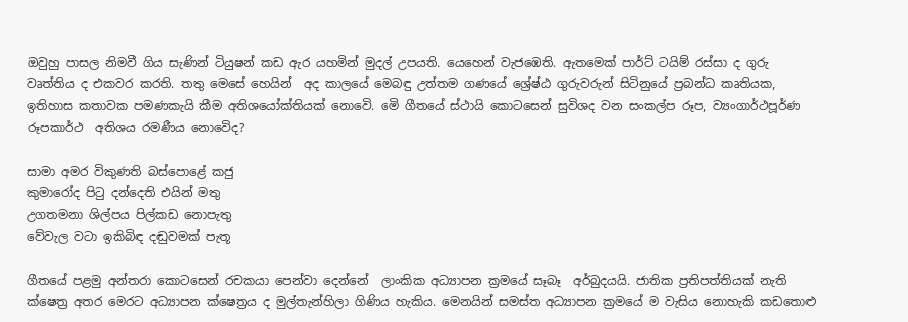ඔවුහු පාසල නිමවී ගිය සැණින් ටියුෂන් කඩ ඇර යහමින් මුදල් උපයති. යෙහෙන් වැජඹෙති. ඇතමෙක් පාර්ට් ටයිම් රස්සා ද ගුරු වෘත්තිය ද එකවර කරති. තතු මෙසේ හෙයින්  අද කාලයේ මෙබඳු උත්තම ගණයේ ශ්‍රේෂ්ඨ ගුරුවරුන් සිටිනුයේ ප්‍රබන්ධ කෘතියක, ඉතිහාස කතාවක පමණකැයි කීම අතිශයෝක්තියක් නොවෙි. මෙි ගීතයේ ස්ථායි කොටසෙන් සුවිශද වන සංකල්ප රූප, ව්‍යංගාර්ථපූර්ණ රූපකාර්ථ  අතිශය රමණීය නොවෙිද?

සාමා අමර විකුණති බස්පොළේ කජු
කුමාරෝද පිටු දන්දෙති එයින් මතු
උගතමනා ශිල්පය පිල්කඩ නොපැතු
වේවැල වටා ඉකිබිඳ දඬුවමක් පැතූ

ගීතයේ පළමු අන්තරා කොටසෙන් රචකයා පෙන්වා දෙන්නේ  ලාංකික අධ්‍යාපන ක්‍රමයේ සෑබෑ  අර්බුදයයි. ජාතික ප්‍රතිපත්තියක් නැති ක්ෂෙත්‍ර අතර මෙරට අධ්‍යාපන ක්ෂෙත්‍රය ද මුල්තැන්හිලා ගිණිය හැකිය. මෙනයින් සමස්ත අධ්‍යාපන ක්‍රමයේ ම වැසිය නොහැකි කඩතොළු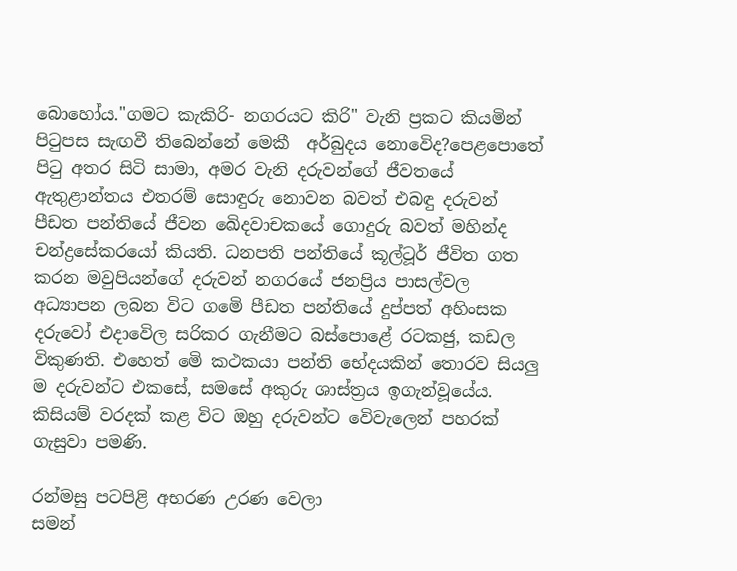බොහෝය."ගමට කැකිරි- නගරයට කිරි" වැනි ප්‍රකට කියමින් පිටුපස සැඟවී තිබෙන්නේ මෙකී  අර්බුදය නොවෙිද?පෙළපොතේ පිටු අතර සිටි සාමා, අමර වැනි දරුවන්ගේ ජීවතයේ ඇතුළාන්තය එතරම් සොඳුරු නොවන බවත් එබඳු දරුවන් පීඩත පන්තියේ ජීවන ඛෙිදවාචකයේ ගොදුරු බවත් මහින්ද චන්ද්‍රසේකරයෝ කියති. ධනපති පන්තියේ කූල්ටූර් ජීවිත ගත කරන මවුපියන්ගේ දරුවන් නගරයේ ජනප්‍රිය පාසල්වල අධ්‍යාපන ලබන විට ගමෙි පීඩත පන්තියේ දුප්පත් අහිංසක  දරුවෝ එදාවෙිල සරිකර ගැනීමට බස්පොළේ රටකජු, කඩල විකුණති. එහෙත් මෙි කථකයා පන්ති භේදයකින් තොරව සියලු ම දරුවන්ට එකසේ, සමසේ අකුරු ශාස්ත්‍රය ඉගැන්වූයේය. කිසියම් වරදක් කළ විට ඔහු දරුවන්ට වෙිවැලෙන් පහරක් ගැසුවා පමණි.

රන්මසු පටපිළි අභරණ උරණ වෙලා
සමන්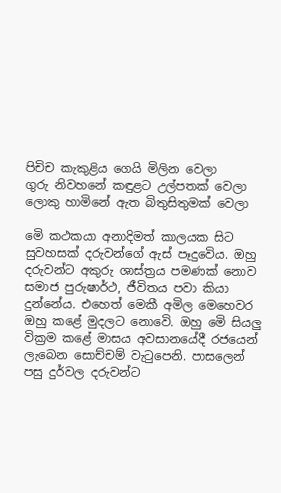පිචිච කැකුළිය ගෙයි මිලින වෙලා
ගුරු නිවහනේ කඳුළට උල්පතක් වෙලා
ලොකු හාමිනේ ඇත බිතුසිතුමක් වෙලා

මෙි කථකයා අනාදිමත් කාලයක සිට සුවහසක් දරුවන්ගේ ඇස් පෑදුවෙිය. ඔහු දරුවන්ට අකුරු ශාස්ත්‍රය පමණක් නොව සමාජ පුරුෂාර්ථ, ජීවිතය පවා කියා දුන්නේය. එහෙත් මෙකී අමිල මෙහෙවර ඔහු කළේ මුදලට නොවෙි. ඔහු මෙි සියලු වික්‍රම කළේ මාසය අවසානයේදී රජයෙන් ලැබෙන සොච්චම් වැටුපෙනි. පාසලෙන් පසු දුර්වල දරුවන්ට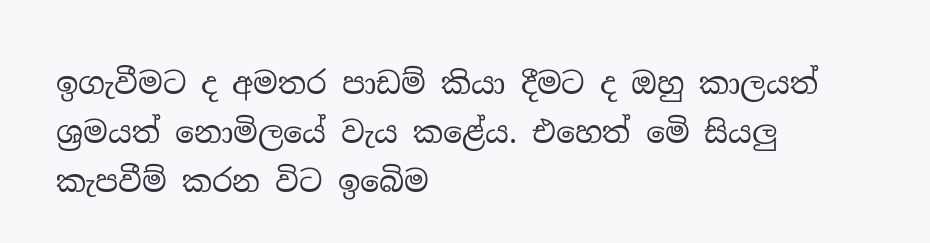ඉගැවීමට ද අමතර පාඩම් කියා දීමට ද ඔහු කාලයත් ශ්‍රමයත් නොමිලයේ වැය කළේය. එහෙත් මෙි සියලු කැපවීම් කරන විට ඉබෙිම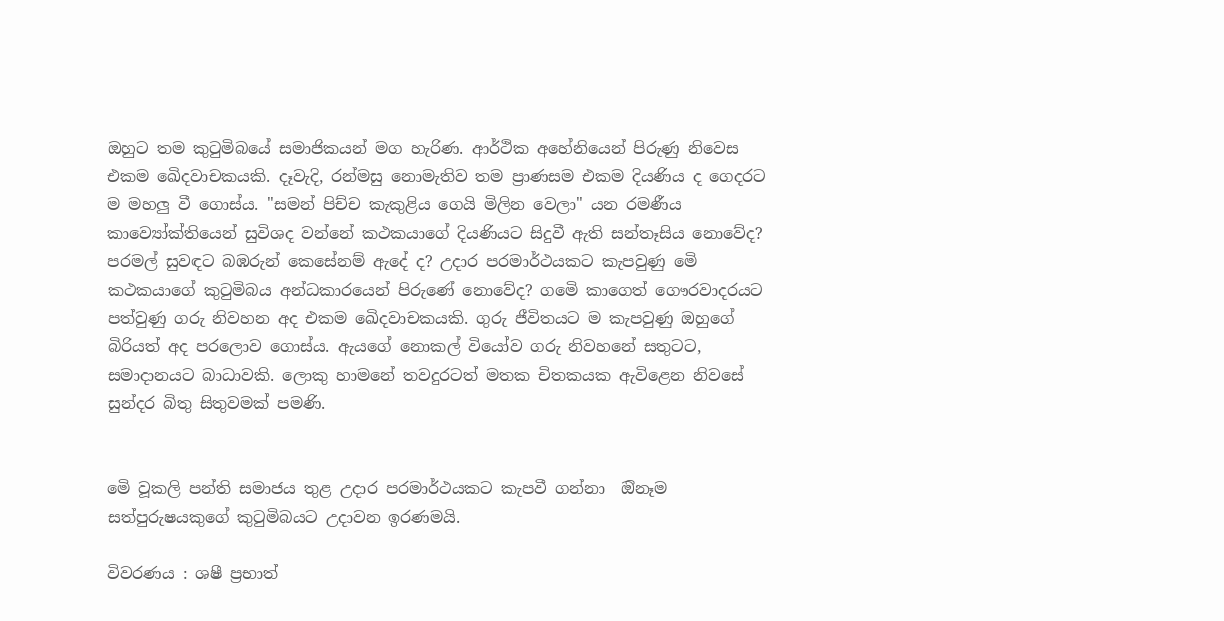ඔහුට තම කුටුමිබයේ සමාජිකයන් මග හැරිණ. ආර්ථික අහේනියෙන් පිරුණු නිවෙස එකම ඛෙිදවාචකයකි. දෑවැදි, රන්මසු නොමැතිව තම ප්‍රාණසම එකම දියණිය ද ගෙදරට ම මහලු වී ගොස්ය. "සමන් පිච්ච කැකුළිය ගෙයි මිලින වෙලා" යන රමණීය කාව්‍යෝක්තියෙන් සුවිශද වන්නේ කථකයාගේ දියණියට සිදුවී ඇති සන්තෑසිය නොවේද? පරමල් සුවඳට බඹරුන් කෙසේනම් ඇදේ ද? උදාර පරමාර්ථයකට කැපවුණු මෙි කථකයාගේ කුටුමිබය අන්ධකාරයෙන් පිරුණේ නොවේද? ගමෙි කාගෙත් ගෞරවාදරයට පත්වුණු ගරු නිවහන අද එකම ඛෙිදවාචකයකි. ගුරු ජීවිතයට ම කැපවුණු ඔහුගේ බිරියත් අද පරලොව ගොස්ය. ඇයගේ නොකල් වියෝව ගරු නිවහනේ සතුටට, සමාදානයට බාධාවකි. ලොකු හාමනේ තවදුරටත් මතක චිතකයක ඇවිළෙන නිවසේ සුන්දර බිතු සිතුවමක් පමණි.


මෙි වූකලි පන්ති සමාජය තුළ උදාර පරමාර්ථයකට කැපවී ගන්නා  ඔිනෑම සත්පුරුෂයකුගේ කුටුමිබයට උදාවන ඉරණමයි.

විවරණය : ශෂී ප්‍රභාත්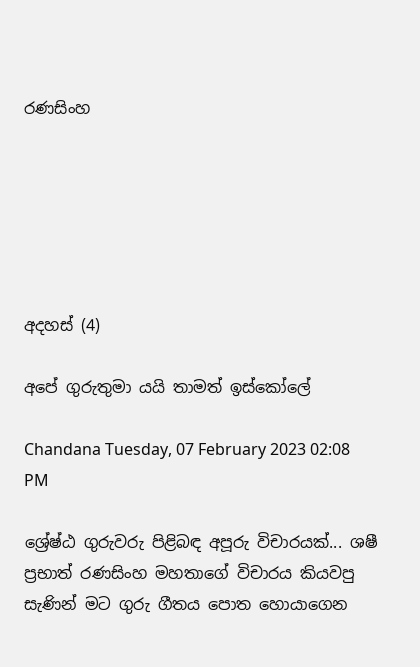රණසිංහ






අදහස් (4)

අපේ ගුරුතුමා යයි තාමත් ඉස්කෝලේ

Chandana Tuesday, 07 February 2023 02:08 PM

ශ්‍රේෂ්ඨ ගුරුවරු පිළිබඳ අපූරු විචාරයක්... ශෂී ප්‍රභාත් රණසිංහ මහතාගේ විචාරය කියවපු සැණින් මට ගුරු ගීතය පොත හොයාගෙන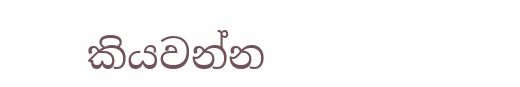කියවන්න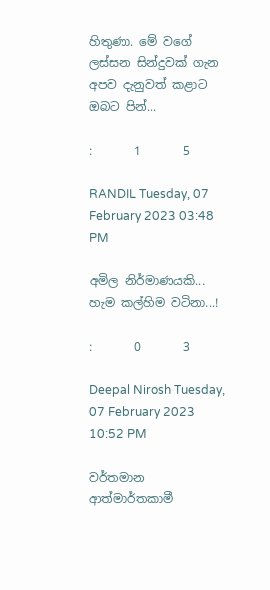හිතුණා. මේ වගේ ලස්සන සින්දුවක් ගැන අපව දැනුවත් කළාට ඔබට පින්...

:       1       5

RANDIL Tuesday, 07 February 2023 03:48 PM

අමිල නිර්මාණයකි... හැම කල්හිම වටිනා...!

:       0       3

Deepal Nirosh Tuesday, 07 February 2023 10:52 PM

වර්තමාන ආත්මාර්තකාමී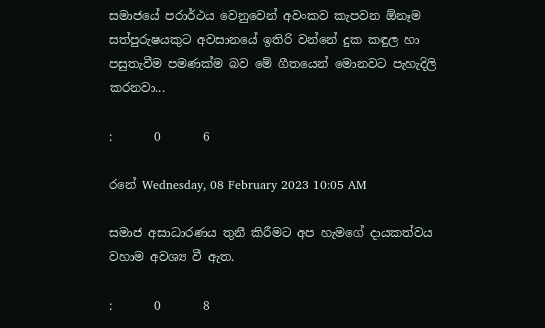සමාජයේ පරාර්ථය වෙනුවෙන් අවංකව කැපවන ඕනෑම සත්පුරුෂයකුට අවසානයේ ඉතිරි වන්නේ දුක කඳුල හා පසුතැවීම පමණක්ම බව මේ ගීතයෙන් මොනවට පැහැදිලි කරනවා...

:       0       6

රනේ Wednesday, 08 February 2023 10:05 AM

සමාජ අසාධාරණය තුනී කිරීමට අප හැමගේ දායකත්වය වහාම අවශ්‍ය වී ඇත.

:       0       8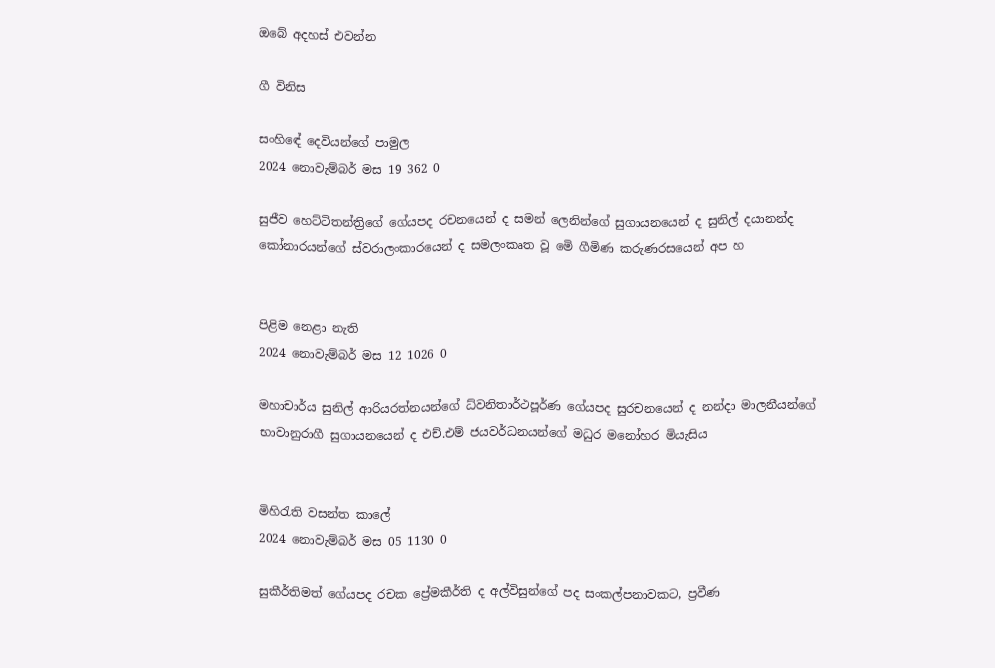ඔබේ අදහස් එවන්න

ගී විනිස

සංහිඳේ දෙවියන්ගේ පාමුල
2024 නොවැම්බර් මස 19 362 0

සුජීව හෙට්ටිතන්ත්‍රිගේ ගේයපද රචනයෙන් ද සමන් ලෙනින්ගේ සුගායනයෙන් ද සුනිල් දයානන්ද කෝනාරයන්ගේ ස්වරාලංකාරයෙන් ද සමලංකෘත වූ මෙි ගීමිණ කරුණරසයෙන් අප හ


පිළිම නෙළා නැති
2024 නොවැම්බර් මස 12 1026 0

මහාචාර්ය සුනිල් ආරියරත්නයන්ගේ ධ්වනිතාර්ථපූර්ණ ගේයපද සුරචනයෙන් ද නන්දා මාලනීයන්ගේ භාවානුරාගී සුගායනයෙන් ද එච්.එම් ජයවර්ධනයන්ගේ මධුර මනෝහර මියැසිය


මිහිරැති වසන්ත කාලේ
2024 නොවැම්බර් මස 05 1130 0

සුකීර්තිමත් ගේයපද රචක ප්‍රේමකීර්ති ද අල්විසුන්ගේ පද සංකල්පනාවකට, ප්‍රවීණ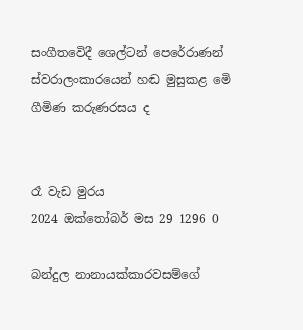සංගීතවෙිදී ශෙල්ටන් පෙරේරාණන් ස්වරාලංකාරයෙන් හඬ මුසුකළ මෙි ගීමිණ කරුණරසය ද


රෑ වැඩ මුරය
2024 ඔක්තෝබර් මස 29 1296 0

බන්දුල නානායක්කාරවසම්ගේ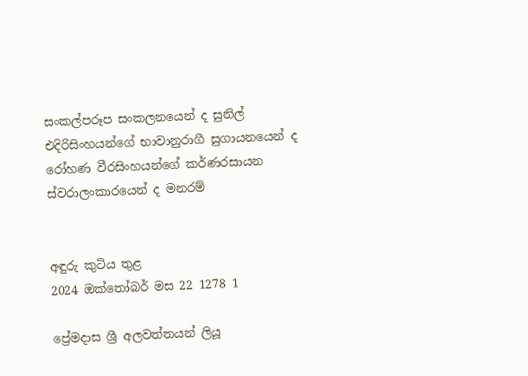සංකල්පරූප සංකලනයෙන් ද සුනිල් එදිරිසිංහයන්ගේ භාවානුරාගී සුගායනයෙන් ද රෝහණ වීරසිංහයන්ගේ කර්ණරසායන ස්වරාලංකාරයෙන් ද මනරම්


අඳුරු කුටිය තුළ
2024 ඔක්තෝබර් මස 22 1278 1

ප්‍රේමදාස ශ්‍රී අලවත්තයන් ලියූ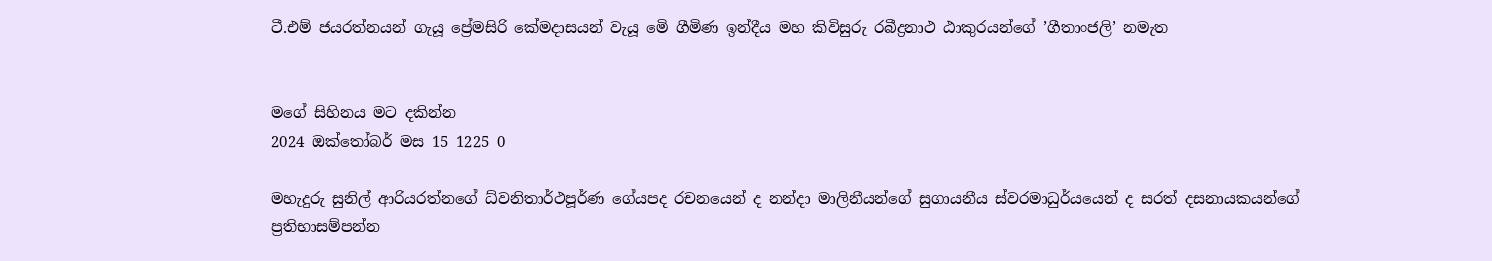ටී.එම් ජයරත්නයන් ගැයූ ප්‍රේමසිරි කේමදාසයන් වැයූ මෙි ගීමිණ ඉන්දීය මහ කිවිසුරු රබීද්‍රනාථ ඨාකුරයන්ගේ ’ගීතාංජලි’ නමැත


මගේ සිහිනය මට දකින්න
2024 ඔක්තෝබර් මස 15 1225 0

මහැදුරු සුනිල් ආරියරත්නගේ ධ්වනිතාර්ථපූර්ණ ගේයපද රචනයෙන් ද නන්දා මාලිනීයන්ගේ සුගායනීය ස්වරමාධුර්යයෙන් ද සරත් දසනායකයන්ගේ ප්‍රතිභාසම්පන්න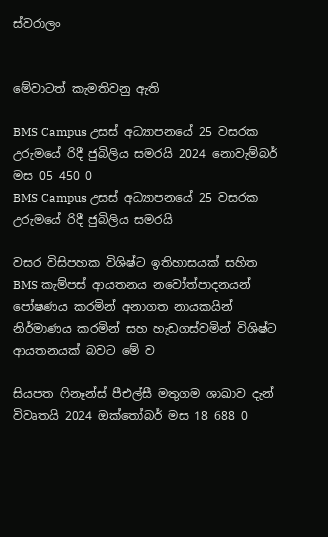ස්වරාලං


මේවාටත් කැමතිවනු ඇති

BMS Campus උසස් අධ්‍යාපනයේ 25 වසරක උරුමයේ රිදී ජුබිලිය සමරයි 2024 නොවැම්බර් මස 05 450 0
BMS Campus උසස් අධ්‍යාපනයේ 25 වසරක උරුමයේ රිදී ජුබිලිය සමරයි

වසර විසිපහක විශිෂ්ට ඉතිහාසයක් සහිත BMS කැම්පස් ආයතනය නවෝත්පාදනයන් පෝෂණය කරමින් අනාගත නායකයින් නිර්මාණය කරමින් සහ හැඩගස්වමින් විශිෂ්ට ආයතනයක් බවට මේ ව

සියපත ෆිනෑන්ස් පීඑල්සී මතුගම ශාඛාව දැන් විවෘතයි 2024 ඔක්තෝබර් මස 18 688 0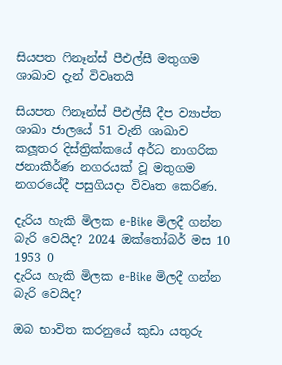සියපත ෆිනෑන්ස් පීඑල්සී මතුගම ශාඛාව දැන් විවෘතයි

සියපත ෆිනෑන්ස් පීඑල්සී දීප ව්‍යාප්ත ශාඛා ජාලයේ 51 වැනි ශාඛාව කලූතර දිස්ත්‍රික්කයේ අර්ධ නාගරික ජනාකීර්ණ නගරයක් වූ මතුගම නගරයේදී පසුගියදා විවෘත කෙරිණ.

දැරිය හැකි මිලක e-Bike මිලදී ගන්න බැරි වෙයිද? 2024 ඔක්තෝබර් මස 10 1953 0
දැරිය හැකි මිලක e-Bike මිලදී ගන්න බැරි වෙයිද?

ඔබ භාවිත කරනුයේ කුඩා යතුරු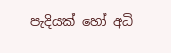පැදියක් හෝ අධි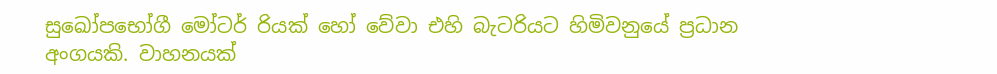සුඛෝපභෝගී මෝටර් රියක් හෝ වේවා එහි බැටරියට හිමිවනුයේ ප්‍රධාන අංගයකි. වාහනයක්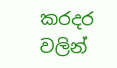කරදර වලින්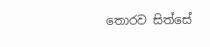තොරව සිත්සේ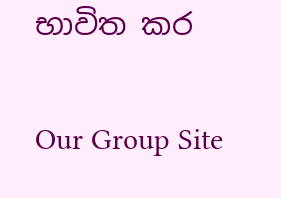භාවිත කර

Our Group Site